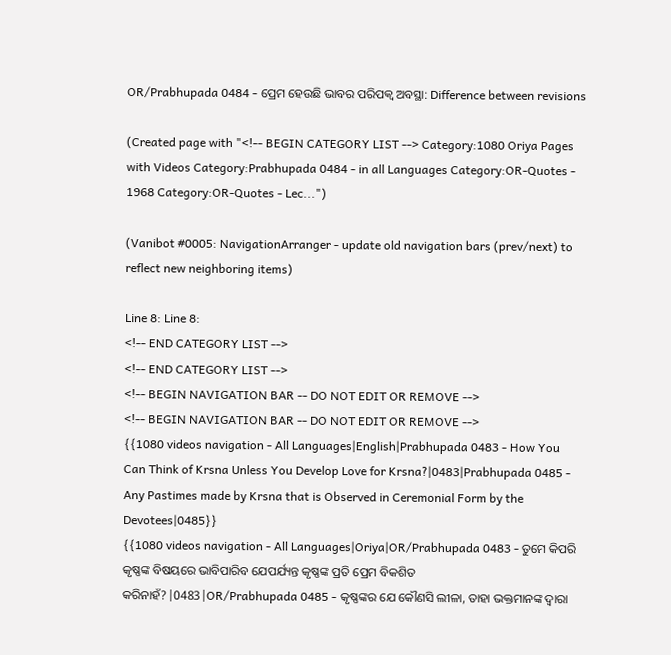OR/Prabhupada 0484 - ପ୍ରେମ ହେଉଛି ଭାବର ପରିପକ୍ୱ ଅବସ୍ଥା: Difference between revisions

(Created page with "<!-- BEGIN CATEGORY LIST --> Category:1080 Oriya Pages with Videos Category:Prabhupada 0484 - in all Languages Category:OR-Quotes - 1968 Category:OR-Quotes - Lec...")

(Vanibot #0005: NavigationArranger - update old navigation bars (prev/next) to reflect new neighboring items)

Line 8: Line 8:
<!-- END CATEGORY LIST -->
<!-- END CATEGORY LIST -->
<!-- BEGIN NAVIGATION BAR -- DO NOT EDIT OR REMOVE -->
<!-- BEGIN NAVIGATION BAR -- DO NOT EDIT OR REMOVE -->
{{1080 videos navigation - All Languages|English|Prabhupada 0483 - How You Can Think of Krsna Unless You Develop Love for Krsna?|0483|Prabhupada 0485 - Any Pastimes made by Krsna that is Observed in Ceremonial Form by the Devotees|0485}}
{{1080 videos navigation - All Languages|Oriya|OR/Prabhupada 0483 - ତୁମେ କିପରି କୃଷ୍ଣଙ୍କ ବିଷୟରେ ଭାବିପାରିବ ଯେପର୍ଯ୍ୟନ୍ତ କୃଷ୍ଣଙ୍କ ପ୍ରତି ପ୍ରେମ ବିକଶିତ କରିନାହଁ?|0483|OR/Prabhupada 0485 - କୃଷ୍ଣଙ୍କର ଯେ କୌଣସି ଲୀଳା, ତାହା ଭକ୍ତମାନଙ୍କ ଦ୍ଵାରା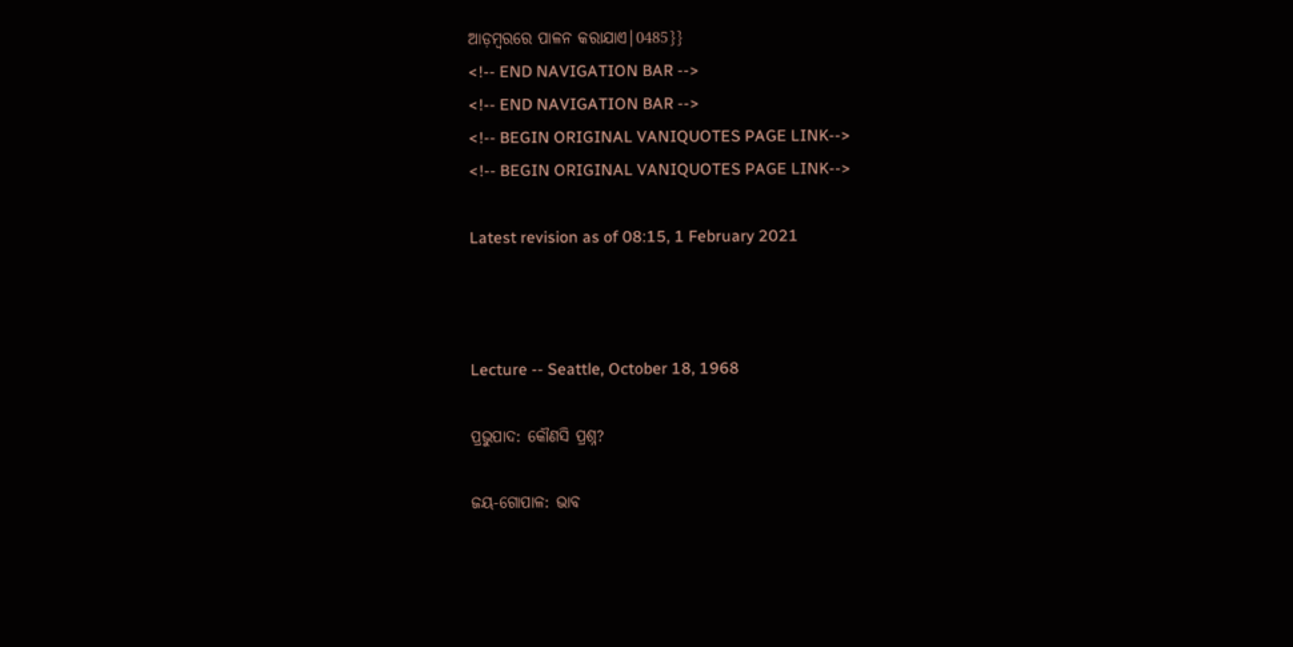ଆଡ଼ମ୍ଵରରେ ପାଳନ କରାଯାଏ|0485}}
<!-- END NAVIGATION BAR -->
<!-- END NAVIGATION BAR -->
<!-- BEGIN ORIGINAL VANIQUOTES PAGE LINK-->
<!-- BEGIN ORIGINAL VANIQUOTES PAGE LINK-->

Latest revision as of 08:15, 1 February 2021



Lecture -- Seattle, October 18, 1968

ପ୍ରଭୁପାଦ: କୌଣସି ପ୍ରଶ୍ନ?

ଜୟ-ଗୋପାଳ: ଭାବ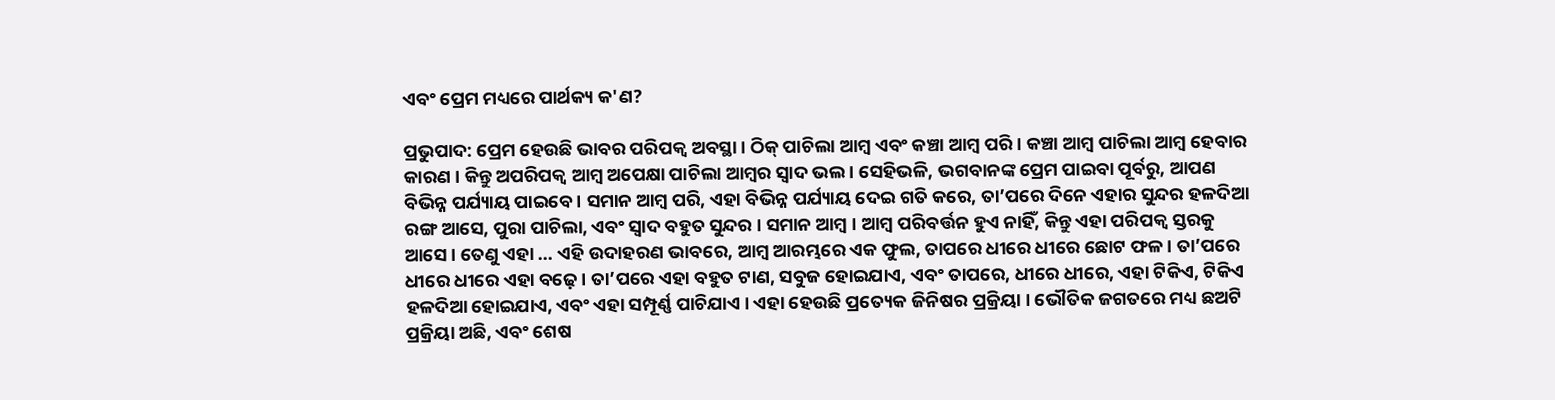ଏବଂ ପ୍ରେମ ମଧ୍ୟରେ ପାର୍ଥକ୍ୟ କ'ଣ?

ପ୍ରଭୁପାଦ: ପ୍ରେମ ହେଉଛି ଭାବର ପରିପକ୍ୱ ଅବସ୍ଥା । ଠିକ୍ ପାଚିଲା ଆମ୍ବ ଏବଂ କଞ୍ଚା ଆମ୍ବ ପରି । କଞ୍ଚା ଆମ୍ବ ପାଚିଲା ଆମ୍ବ ହେବାର କାରଣ । କିନ୍ତୁ ଅପରିପକ୍ୱ ଆମ୍ବ ଅପେକ୍ଷା ପାଚିଲା ଆମ୍ବର ସ୍ୱାଦ ଭଲ । ସେହିଭଳି, ଭଗବାନଙ୍କ ପ୍ରେମ ପାଇବା ପୂର୍ବରୁ, ଆପଣ ବିଭିନ୍ନ ପର୍ଯ୍ୟାୟ ପାଇବେ । ସମାନ ଆମ୍ବ ପରି, ଏହା ବିଭିନ୍ନ ପର୍ଯ୍ୟାୟ ଦେଇ ଗତି କରେ, ତା’ପରେ ଦିନେ ଏହାର ସୁନ୍ଦର ହଳଦିଆ ରଙ୍ଗ ଆସେ, ପୁରା ପାଚିଲା, ଏବଂ ସ୍ୱାଦ ବହୁତ ସୁନ୍ଦର । ସମାନ ଆମ୍ବ । ଆମ୍ବ ପରିବର୍ତ୍ତନ ହୁଏ ନାହିଁ, କିନ୍ତୁ ଏହା ପରିପକ୍ୱ ସ୍ତରକୁ ଆସେ । ତେଣୁ ଏହା ... ଏହି ଉଦାହରଣ ଭାବରେ, ଆମ୍ବ ଆରମ୍ଭରେ ଏକ ଫୁଲ, ତାପରେ ଧୀରେ ଧୀରେ ଛୋଟ ଫଳ । ତା’ପରେ ଧୀରେ ଧୀରେ ଏହା ବଢ଼େ । ତା’ପରେ ଏହା ବହୁତ ଟାଣ, ସବୁଜ ହୋଇଯାଏ, ଏବଂ ତାପରେ, ଧୀରେ ଧୀରେ, ଏହା ଟିକିଏ, ଟିକିଏ ହଳଦିଆ ହୋଇଯାଏ, ଏବଂ ଏହା ସମ୍ପୂର୍ଣ୍ଣ ପାଚିଯାଏ । ଏହା ହେଉଛି ପ୍ରତ୍ୟେକ ଜିନିଷର ପ୍ରକ୍ରିୟା । ଭୌତିକ ଜଗତରେ ମଧ୍ୟ ଛଅଟି ପ୍ରକ୍ରିୟା ଅଛି, ଏବଂ ଶେଷ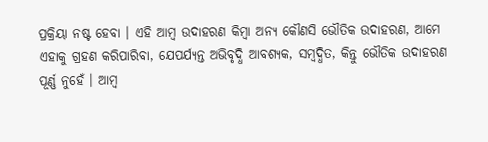ପ୍ରକ୍ରିୟା ନଷ୍ଟ ହେବା । ଏହି ଆମ୍ବ ଉଦାହରଣ କିମ୍ବା ଅନ୍ୟ କୌଣସି ଭୌତିକ ଉଦାହରଣ, ଆମେ ଏହାକୁ ଗ୍ରହଣ କରିପାରିବା, ଯେପର୍ଯ୍ୟନ୍ତ ଅଭିବୃଦ୍ଧି ଆବଶ୍ୟକ, ସମ୍ବଦ୍ଧିତ, କିନ୍ତୁ ଭୌତିକ ଉଦାହରଣ ପୂର୍ଣ୍ଣ ନୁହେଁ । ଆମ୍ବ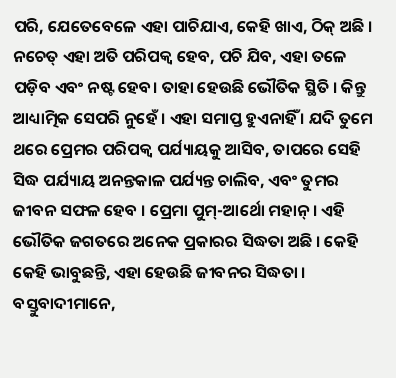ପରି, ଯେତେବେଳେ ଏହା ପାଚିଯାଏ, କେହି ଖାଏ, ଠିକ୍ ଅଛି । ନଚେତ୍ ଏହା ଅତି ପରିପକ୍ୱ ହେବ, ପଚି ଯିବ, ଏହା ତଳେ ପଡ଼ିବ ଏବଂ ନଷ୍ଟ ହେବ। ତାହା ହେଉଛି ଭୌତିକ ସ୍ଥିତି । କିନ୍ତୁ ଆଧ୍ୟାତ୍ମିକ ସେପରି ନୁହେଁ । ଏହା ସମାପ୍ତ ହୁଏନାହିଁ । ଯଦି ତୁମେ ଥରେ ପ୍ରେମର ପରିପକ୍ୱ ପର୍ଯ୍ୟାୟକୁ ଆସିବ, ତାପରେ ସେହି ସିଦ୍ଧ ପର୍ଯ୍ୟାୟ ଅନନ୍ତକାଳ ପର୍ଯ୍ୟନ୍ତ ଚାଲିବ, ଏବଂ ତୁମର ଜୀବନ ସଫଳ ହେବ । ପ୍ରେମା ପୁମ୍-ଆର୍ଥୋ ମହାନ୍ । ଏହି ଭୌତିକ ଜଗତରେ ଅନେକ ପ୍ରକାରର ସିଦ୍ଧତା ଅଛି । କେହି କେହି ଭାବୁଛନ୍ତି, ଏହା ହେଉଛି ଜୀବନର ସିଦ୍ଧତା । ବସ୍ତୁବାଦୀମାନେ,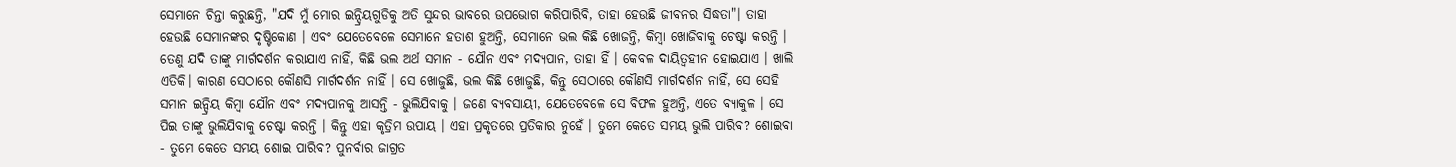ସେମାନେ ଚିନ୍ତା କରୁଛନ୍ତି, "ଯଦି ମୁଁ ମୋର ଇନ୍ଦ୍ରିୟଗୁଡିକୁ ଅତି ସୁନ୍ଦର ଭାବରେ ଉପଭୋଗ କରିପାରିବି, ତାହା ହେଉଛି ଜୀବନର ସିଦ୍ଧତା"। ତାହା ହେଉଛି ସେମାନଙ୍କର ଦୃଷ୍ଟିକୋଣ । ଏବଂ ଯେତେବେଳେ ସେମାନେ ହତାଶ ହୁଅନ୍ତି, ସେମାନେ ଭଲ କିଛି ଖୋଜନ୍ତି, କିମ୍ବା ଖୋଜିବାକୁ ଚେଷ୍ଟା କରନ୍ତି । ତେଣୁ ଯଦି ତାଙ୍କୁ ମାର୍ଗଦର୍ଶନ କରାଯାଏ ନାହିଁ, କିଛି ଭଲ ଅର୍ଥ ସମାନ - ଯୌନ ଏବଂ ମଦ୍ୟପାନ, ତାହା ହିଁ । କେବଳ ଦାୟିତ୍ୱହୀନ ହୋଇଯାଏ । ଖାଲି ଏତିକି। କାରଣ ସେଠାରେ କୌଣସି ମାର୍ଗଦର୍ଶନ ନାହିଁ । ସେ ଖୋଜୁଛି, ଭଲ କିଛି ଖୋଜୁଛି, କିନ୍ତୁ ସେଠାରେ କୌଣସି ମାର୍ଗଦର୍ଶନ ନାହିଁ, ସେ ସେହି ସମାନ ଇନ୍ଦ୍ରିୟ କିମ୍ବା ଯୌନ ଏବଂ ମଦ୍ୟପାନକୁ ଆସନ୍ତି - ଭୁଲିଯିବାକୁ । ଜଣେ ବ୍ୟବସାୟୀ, ଯେତେବେଳେ ସେ ବିଫଳ ହୁଅନ୍ତି, ଏତେ ବ୍ୟାକୁଳ । ସେ ପିଇ ତାଙ୍କୁ ଭୁଲିଯିବାକୁ ଚେଷ୍ଟା କରନ୍ତି । କିନ୍ତୁ ଏହା କୃତ୍ରିମ ଉପାୟ । ଏହା ପ୍ରକୃତରେ ପ୍ରତିକାର ନୁହେଁ । ତୁମେ କେତେ ସମୟ ଭୁଲି ପାରିବ? ଶୋଇବା - ତୁମେ କେତେ ସମୟ ଶୋଇ ପାରିବ? ପୁନର୍ବାର ଜାଗ୍ରତ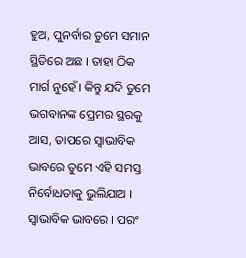ହୁଅ, ପୁନର୍ବାର ତୁମେ ସମାନ ସ୍ଥିତିରେ ଅଛ । ତାହା ଠିକ ମାର୍ଗ ନୁହେଁ। କିନ୍ତୁ ଯଦି ତୁମେ ଭଗବାନଙ୍କ ପ୍ରେମର ସ୍ଥରକୁ ଆସ, ତାପରେ ସ୍ୱାଭାବିକ ଭାବରେ ତୁମେ ଏହି ସମସ୍ତ ନିର୍ବୋଧତାକୁ ଭୁଲିଯାଅ । ସ୍ୱାଭାବିକ ଭାବରେ । ପରଂ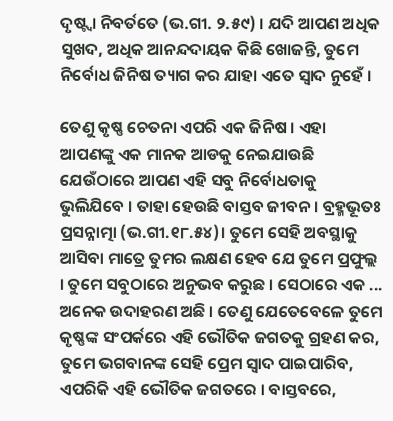ଦୃଷ୍ଟ୍ୱା ନିବର୍ତତେ (ଭ.ଗୀ. ୨.୫୯) । ଯଦି ଆପଣ ଅଧିକ ସୁଖଦ, ଅଧିକ ଆନନ୍ଦଦାୟକ କିଛି ଖୋଜନ୍ତି, ତୁମେ ନିର୍ବୋଧ ଜିନିଷ ତ୍ୟାଗ କର ଯାହା ଏତେ ସ୍ୱାଦ ନୁହେଁ ।

ତେଣୁ କୃଷ୍ଣ ଚେତନା ଏପରି ଏକ ଜିନିଷ । ଏହା ଆପଣଙ୍କୁ ଏକ ମାନକ ଆଡକୁ ନେଇଯାଉଛି ଯେଉଁଠାରେ ଆପଣ ଏହି ସବୁ ନିର୍ବୋଧତାକୁ ଭୁଲିଯିବେ । ତାହା ହେଉଛି ବାସ୍ତବ ଜୀବନ । ବ୍ରହ୍ମଭୂତଃ ପ୍ରସନ୍ନାତ୍ମା (ଭ.ଗୀ.୧୮.୫୪)। ତୁମେ ସେହି ଅବସ୍ଥାକୁ ଆସିବା ମାତ୍ରେ ତୁମର ଲକ୍ଷଣ ହେବ ଯେ ତୁମେ ପ୍ରଫୁଲ୍ଲ । ତୁମେ ସବୁଠାରେ ଅନୁଭବ କରୁଛ । ସେଠାରେ ଏକ ... ଅନେକ ଉଦାହରଣ ଅଛି । ତେଣୁ ଯେତେବେଳେ ତୁମେ କୃଷ୍ଣଙ୍କ ସଂପର୍କରେ ଏହି ଭୌତିକ ଜଗତକୁ ଗ୍ରହଣ କର, ତୁମେ ଭଗବାନଙ୍କ ସେହି ପ୍ରେମ ସ୍ୱାଦ ପାଇପାରିବ, ଏପରିକି ଏହି ଭୌତିକ ଜଗତରେ । ବାସ୍ତବରେ,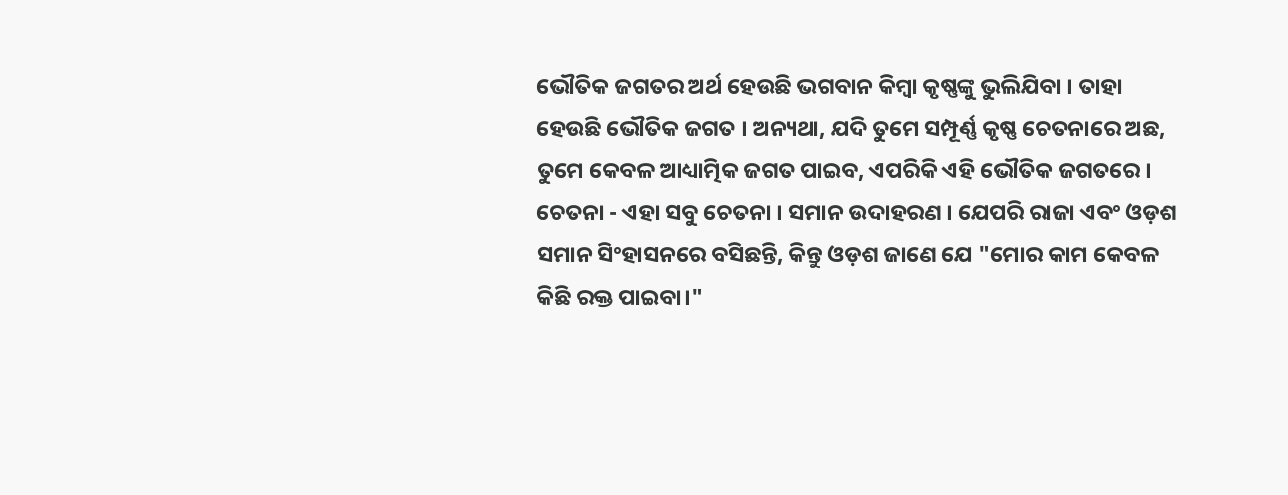ଭୌତିକ ଜଗତର ଅର୍ଥ ହେଉଛି ଭଗବାନ କିମ୍ବା କୃଷ୍ଣଙ୍କୁ ଭୁଲିଯିବା । ତାହା ହେଉଛି ଭୌତିକ ଜଗତ । ଅନ୍ୟଥା, ଯଦି ତୁମେ ସମ୍ପୂର୍ଣ୍ଣ କୃଷ୍ଣ ଚେତନାରେ ଅଛ, ତୁମେ କେବଳ ଆଧ୍ୟାତ୍ମିକ ଜଗତ ପାଇବ, ଏପରିକି ଏହି ଭୌତିକ ଜଗତରେ । ଚେତନା - ଏହା ସବୁ ଚେତନା । ସମାନ ଉଦାହରଣ । ଯେପରି ରାଜା ଏବଂ ଓଡ଼ଶ ସମାନ ସିଂହାସନରେ ବସିଛନ୍ତି, କିନ୍ତୁ ଓଡ଼ଶ ଜାଣେ ଯେ "ମୋର କାମ କେବଳ କିଛି ରକ୍ତ ପାଇବା।"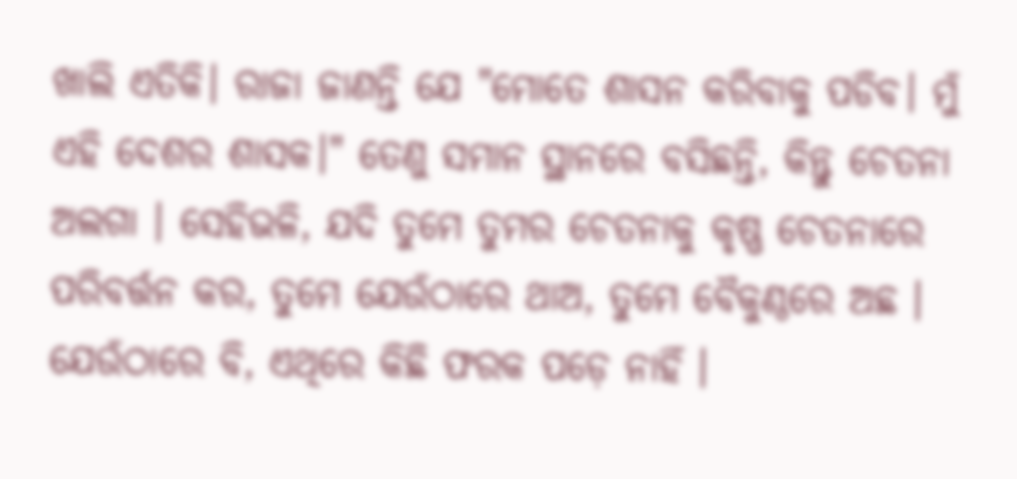ଖାଲି ଏତିକି। ରାଜା ଜାଣନ୍ତି ଯେ "ମୋତେ ଶାସନ କରିବାକୁ ପଡିବ। ମୁଁ ଏହି ଦେଶର ଶାସକ।" ତେଣୁ ସମାନ ସ୍ଥାନରେ ବସିଛନ୍ତି, କିନ୍ତୁ ଚେତନା ଅଲଗା । ସେହିଭଳି, ଯଦି ତୁମେ ତୁମର ଚେତନାକୁ କୃଷ୍ଣ ଚେତନାରେ ପରିବର୍ତ୍ତନ କର, ତୁମେ ଯେଉଁଠାରେ ଥାଅ, ତୁମେ ବୈକୁଣ୍ଠରେ ଅଛ । ଯେଉଁଠାରେ ବି, ଏଥିରେ କିଛି ଫରକ ପଡ଼େ ନାହିଁ ।